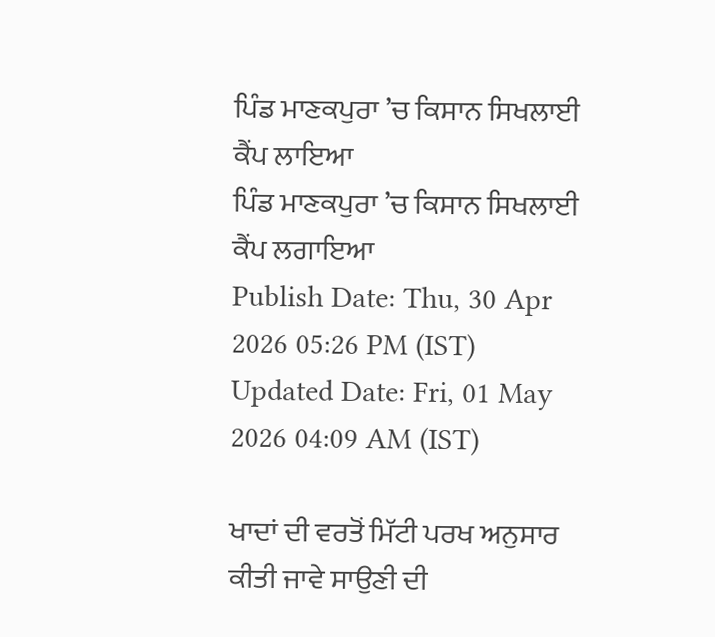ਪਿੰਡ ਮਾਣਕਪੁਰਾ ’ਚ ਕਿਸਾਨ ਸਿਖਲਾਈ ਕੈਂਪ ਲਾਇਆ
ਪਿੰਡ ਮਾਣਕਪੁਰਾ ’ਚ ਕਿਸਾਨ ਸਿਖਲਾਈ ਕੈਂਪ ਲਗਾਇਆ
Publish Date: Thu, 30 Apr 2026 05:26 PM (IST)
Updated Date: Fri, 01 May 2026 04:09 AM (IST)

ਖਾਦਾਂ ਦੀ ਵਰਤੋਂ ਮਿੱਟੀ ਪਰਖ ਅਨੁਸਾਰ ਕੀਤੀ ਜਾਵੇ ਸਾਉਣੀ ਦੀ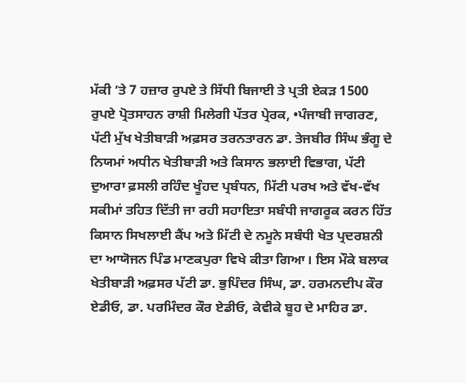ਮੱਕੀ ’ਤੇ 7 ਹਜ਼ਾਰ ਰੁਪਏ ਤੇ ਸਿੱਧੀ ਬਿਜਾਈ ਤੇ ਪ੍ਰਤੀ ਏਕੜ 1500 ਰੁਪਏ ਪ੍ਰੋਤਸਾਹਨ ਰਾਸ਼ੀ ਮਿਲੇਗੀ ਪੱਤਰ ਪ੍ਰੇਰਕ, •ਪੰਜਾਬੀ ਜਾਗਰਣ, ਪੱਟੀ ਮੁੱਖ ਖੇਤੀਬਾੜੀ ਅਫ਼ਸਰ ਤਰਨਤਾਰਨ ਡਾ. ਤੇਜਬੀਰ ਸਿੰਘ ਭੰਗੂ ਦੇ ਨਿਯਮਾਂ ਅਧੀਨ ਖੇਤੀਬਾੜੀ ਅਤੇ ਕਿਸਾਨ ਭਲਾਈ ਵਿਭਾਗ, ਪੱਟੀ ਦੁਆਰਾ ਫ਼ਸਲੀ ਰਹਿੰਦ ਖੂੰਹਦ ਪ੍ਰਬੰਧਨ, ਮਿੱਟੀ ਪਰਖ ਅਤੇ ਵੱਖ-ਵੱਖ ਸਕੀਮਾਂ ਤਹਿਤ ਦਿੱਤੀ ਜਾ ਰਹੀ ਸਹਾਇਤਾ ਸਬੰਧੀ ਜਾਗਰੂਕ ਕਰਨ ਹਿੱਤ ਕਿਸਾਨ ਸਿਖਲਾਈ ਕੈਂਪ ਅਤੇ ਮਿੱਟੀ ਦੇ ਨਮੂਨੇ ਸਬੰਧੀ ਖੇਤ ਪ੍ਰਦਰਸ਼ਨੀ ਦਾ ਆਯੋਜਨ ਪਿੰਡ ਮਾਣਕਪੁਰਾ ਵਿਖੇ ਕੀਤਾ ਗਿਆ। ਇਸ ਮੌਕੇ ਬਲਾਕ ਖੇਤੀਬਾੜੀ ਅਫ਼ਸਰ ਪੱਟੀ ਡਾ. ਭੁਪਿੰਦਰ ਸਿੰਘ, ਡਾ. ਹਰਮਨਦੀਪ ਕੌਰ ਏਡੀਓ, ਡਾ. ਪਰਮਿੰਦਰ ਕੌਰ ਏਡੀਓ, ਕੇਵੀਕੇ ਬੂਹ ਦੇ ਮਾਹਿਰ ਡਾ.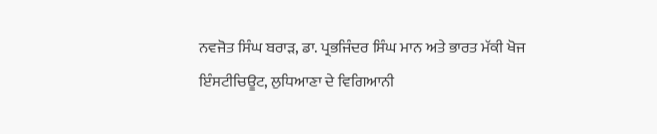ਨਵਜੋਤ ਸਿੰਘ ਬਰਾੜ, ਡਾ. ਪ੍ਰਭਜਿੰਦਰ ਸਿੰਘ ਮਾਨ ਅਤੇ ਭਾਰਤ ਮੱਕੀ ਖੋਜ ਇੰਸਟੀਚਿਊਟ, ਲੁਧਿਆਣਾ ਦੇ ਵਿਗਿਆਨੀ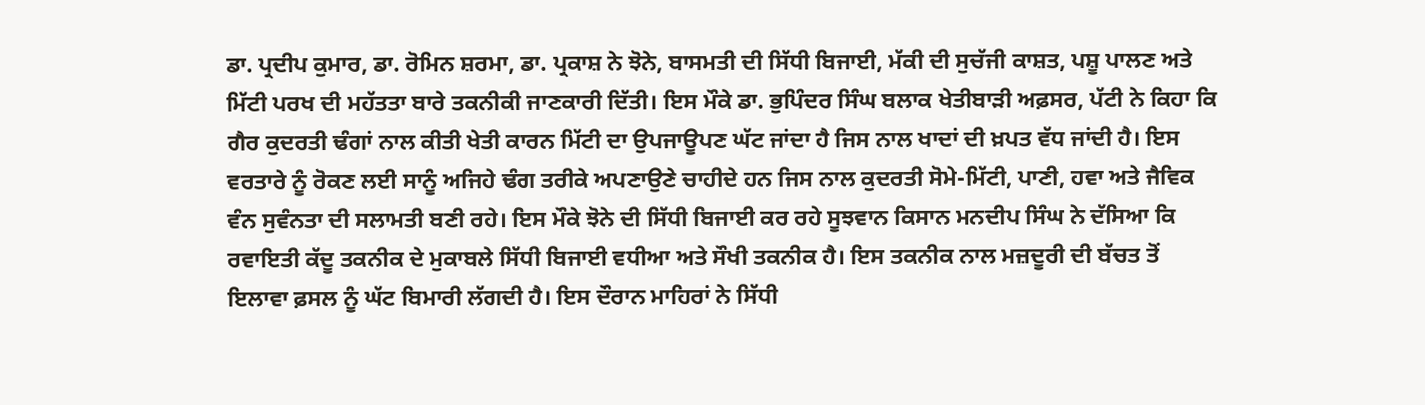ਡਾ. ਪ੍ਰਦੀਪ ਕੁਮਾਰ, ਡਾ. ਰੋਮਿਨ ਸ਼ਰਮਾ, ਡਾ. ਪ੍ਰਕਾਸ਼ ਨੇ ਝੋਨੇ, ਬਾਸਮਤੀ ਦੀ ਸਿੱਧੀ ਬਿਜਾਈ, ਮੱਕੀ ਦੀ ਸੁਚੱਜੀ ਕਾਸ਼ਤ, ਪਸ਼ੂ ਪਾਲਣ ਅਤੇ ਮਿੱਟੀ ਪਰਖ ਦੀ ਮਹੱਤਤਾ ਬਾਰੇ ਤਕਨੀਕੀ ਜਾਣਕਾਰੀ ਦਿੱਤੀ। ਇਸ ਮੌਕੇ ਡਾ. ਭੁਪਿੰਦਰ ਸਿੰਘ ਬਲਾਕ ਖੇਤੀਬਾੜੀ ਅਫ਼ਸਰ, ਪੱਟੀ ਨੇ ਕਿਹਾ ਕਿ ਗੈਰ ਕੁਦਰਤੀ ਢੰਗਾਂ ਨਾਲ ਕੀਤੀ ਖੇਤੀ ਕਾਰਨ ਮਿੱਟੀ ਦਾ ਉਪਜਾਊਪਣ ਘੱਟ ਜਾਂਦਾ ਹੈ ਜਿਸ ਨਾਲ ਖਾਦਾਂ ਦੀ ਖ਼ਪਤ ਵੱਧ ਜਾਂਦੀ ਹੈ। ਇਸ ਵਰਤਾਰੇ ਨੂੰ ਰੋਕਣ ਲਈ ਸਾਨੂੰ ਅਜਿਹੇ ਢੰਗ ਤਰੀਕੇ ਅਪਣਾਉਣੇ ਚਾਹੀਦੇ ਹਨ ਜਿਸ ਨਾਲ ਕੁਦਰਤੀ ਸੋਮੇ-ਮਿੱਟੀ, ਪਾਣੀ, ਹਵਾ ਅਤੇ ਜੈਵਿਕ ਵੰਨ ਸੁਵੰਨਤਾ ਦੀ ਸਲਾਮਤੀ ਬਣੀ ਰਹੇ। ਇਸ ਮੌਕੇ ਝੋਨੇ ਦੀ ਸਿੱਧੀ ਬਿਜਾਈ ਕਰ ਰਹੇ ਸੂਝਵਾਨ ਕਿਸਾਨ ਮਨਦੀਪ ਸਿੰਘ ਨੇ ਦੱਸਿਆ ਕਿ ਰਵਾਇਤੀ ਕੱਦੂ ਤਕਨੀਕ ਦੇ ਮੁਕਾਬਲੇ ਸਿੱਧੀ ਬਿਜਾਈ ਵਧੀਆ ਅਤੇ ਸੌਖੀ ਤਕਨੀਕ ਹੈ। ਇਸ ਤਕਨੀਕ ਨਾਲ ਮਜ਼ਦੂਰੀ ਦੀ ਬੱਚਤ ਤੋਂ ਇਲਾਵਾ ਫ਼ਸਲ ਨੂੰ ਘੱਟ ਬਿਮਾਰੀ ਲੱਗਦੀ ਹੈ। ਇਸ ਦੌਰਾਨ ਮਾਹਿਰਾਂ ਨੇ ਸਿੱਧੀ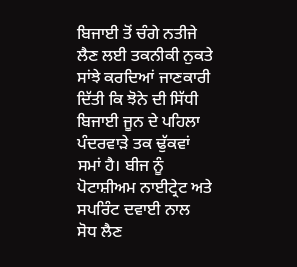ਬਿਜਾਈ ਤੋਂ ਚੰਗੇ ਨਤੀਜੇ ਲੈਣ ਲਈ ਤਕਨੀਕੀ ਨੁਕਤੇ ਸਾਂਝੇ ਕਰਦਿਆਂ ਜਾਣਕਾਰੀ ਦਿੱਤੀ ਕਿ ਝੋਨੇ ਦੀ ਸਿੱਧੀ ਬਿਜਾਈ ਜੂਨ ਦੇ ਪਹਿਲਾ ਪੰਦਰਵਾੜੇ ਤਕ ਢੁੱਕਵਾਂ ਸਮਾਂ ਹੈ। ਬੀਜ ਨੂੰ ਪੋਟਾਸ਼ੀਅਮ ਨਾਈਟ੍ਰੇਟ ਅਤੇ ਸਪਰਿੰਟ ਦਵਾਈ ਨਾਲ ਸੋਧ ਲੈਣ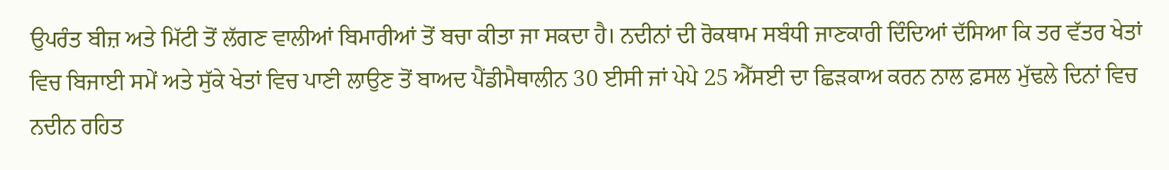ਉਪਰੰਤ ਬੀਜ਼ ਅਤੇ ਮਿੱਟੀ ਤੋਂ ਲੱਗਣ ਵਾਲੀਆਂ ਬਿਮਾਰੀਆਂ ਤੋਂ ਬਚਾ ਕੀਤਾ ਜਾ ਸਕਦਾ ਹੈ। ਨਦੀਨਾਂ ਦੀ ਰੋਕਥਾਮ ਸਬੰਧੀ ਜਾਣਕਾਰੀ ਦਿੰਦਿਆਂ ਦੱਸਿਆ ਕਿ ਤਰ ਵੱਤਰ ਖੇਤਾਂ ਵਿਚ ਬਿਜਾਈ ਸਮੇਂ ਅਤੇ ਸੁੱਕੇ ਖੇਤਾਂ ਵਿਚ ਪਾਣੀ ਲਾਉਣ ਤੋਂ ਬਾਅਦ ਪੈਂਡੀਮੈਥਾਲੀਨ 30 ਈਸੀ ਜਾਂ ਪੇਪੇ 25 ਐੱਸਈ ਦਾ ਛਿੜਕਾਅ ਕਰਨ ਨਾਲ ਫ਼ਸਲ ਮੁੱਢਲੇ ਦਿਨਾਂ ਵਿਚ ਨਦੀਨ ਰਹਿਤ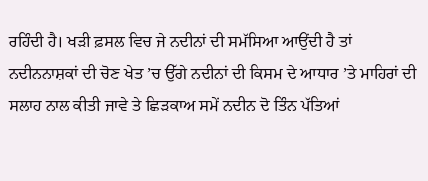ਰਹਿੰਦੀ ਹੈ। ਖੜੀ ਫ਼ਸਲ ਵਿਚ ਜੇ ਨਦੀਨਾਂ ਦੀ ਸਮੱਸਿਆ ਆਉਂਦੀ ਹੈ ਤਾਂ ਨਦੀਨਨਾਸ਼ਕਾਂ ਦੀ ਚੋਣ ਖੇਤ ’ਚ ਉੱਗੇ ਨਦੀਨਾਂ ਦੀ ਕਿਸਮ ਦੇ ਆਧਾਰ ’ਤੇ ਮਾਹਿਰਾਂ ਦੀ ਸਲਾਹ ਨਾਲ ਕੀਤੀ ਜਾਵੇ ਤੇ ਛਿੜਕਾਅ ਸਮੇਂ ਨਦੀਨ ਦੋ ਤਿੰਨ ਪੱਤਿਆਂ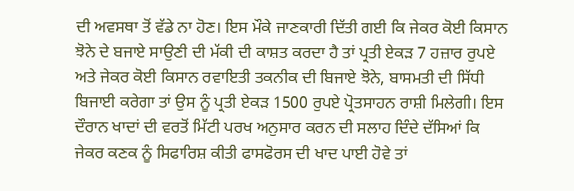ਦੀ ਅਵਸਥਾ ਤੋਂ ਵੱਡੇ ਨਾ ਹੋਣ। ਇਸ ਮੌਕੇ ਜਾਣਕਾਰੀ ਦਿੱਤੀ ਗਈ ਕਿ ਜੇਕਰ ਕੋਈ ਕਿਸਾਨ ਝੋਨੇ ਦੇ ਬਜਾਏ ਸਾਉਣੀ ਦੀ ਮੱਕੀ ਦੀ ਕਾਸ਼ਤ ਕਰਦਾ ਹੈ ਤਾਂ ਪ੍ਰਤੀ ਏਕੜ 7 ਹਜ਼ਾਰ ਰੁਪਏ ਅਤੇ ਜੇਕਰ ਕੋਈ ਕਿਸਾਨ ਰਵਾਇਤੀ ਤਕਨੀਕ ਦੀ ਬਿਜਾਏ ਝੋਨੇ, ਬਾਸਮਤੀ ਦੀ ਸਿੱਧੀ ਬਿਜਾਈ ਕਰੇਗਾ ਤਾਂ ਉਸ ਨੂੰ ਪ੍ਰਤੀ ਏਕੜ 1500 ਰੁਪਏ ਪ੍ਰੋਤਸਾਹਨ ਰਾਸ਼ੀ ਮਿਲੇਗੀ। ਇਸ ਦੌਰਾਨ ਖਾਦਾਂ ਦੀ ਵਰਤੋਂ ਮਿੱਟੀ ਪਰਖ ਅਨੁਸਾਰ ਕਰਨ ਦੀ ਸਲਾਹ ਦਿੰਦੇ ਦੱਸਿਆਂ ਕਿ ਜੇਕਰ ਕਣਕ ਨੂੰ ਸਿਫਾਰਿਸ਼ ਕੀਤੀ ਫਾਸਫੋਰਸ ਦੀ ਖਾਦ ਪਾਈ ਹੋਵੇ ਤਾਂ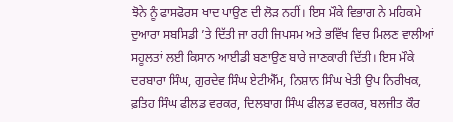ਝੋਨੇ ਨੂੰ ਫਾਸਫੋਰਸ ਖਾਦ ਪਾਉਣ ਦੀ ਲੋੜ ਨਹੀਂ। ਇਸ ਮੌਕੇ ਵਿਭਾਗ ਨੇ ਮਹਿਕਮੇ ਦੁਆਰਾ ਸਬਸਿਡੀ ’ਤੇ ਦਿੱਤੀ ਜਾ ਰਹੀ ਜਿਪਸਮ ਅਤੇ ਭਵਿੱਖ ਵਿਚ ਮਿਲਣ ਵਾਲੀਆਂ ਸਹੂਲਤਾਂ ਲਈ ਕਿਸਾਨ ਆਈਡੀ ਬਣਾਉਣ ਬਾਰੇ ਜਾਣਕਾਰੀ ਦਿੱਤੀ। ਇਸ ਮੌਕੇ ਦਰਬਾਰਾ ਸਿੰਘ, ਗੁਰਦੇਵ ਸਿੰਘ ਏਟੀਐੱਮ, ਨਿਸ਼ਾਨ ਸਿੰਘ ਖੇਤੀ ਉਪ ਨਿਰੀਖਕ, ਫ਼ਤਿਹ ਸਿੰਘ ਫੀਲਡ ਵਰਕਰ, ਦਿਲਬਾਗ ਸਿੰਘ ਫੀਲਡ ਵਰਕਰ, ਬਲਜੀਤ ਕੌਰ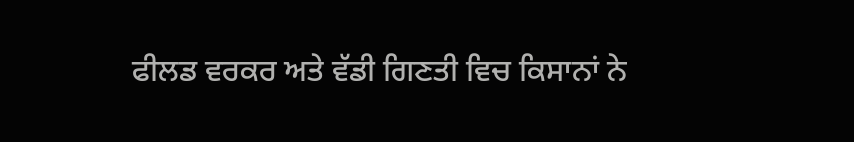ਫੀਲਡ ਵਰਕਰ ਅਤੇ ਵੱਡੀ ਗਿਣਤੀ ਵਿਚ ਕਿਸਾਨਾਂ ਨੇ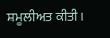ਸ਼ਮੂਲੀਅਤ ਕੀਤੀ।